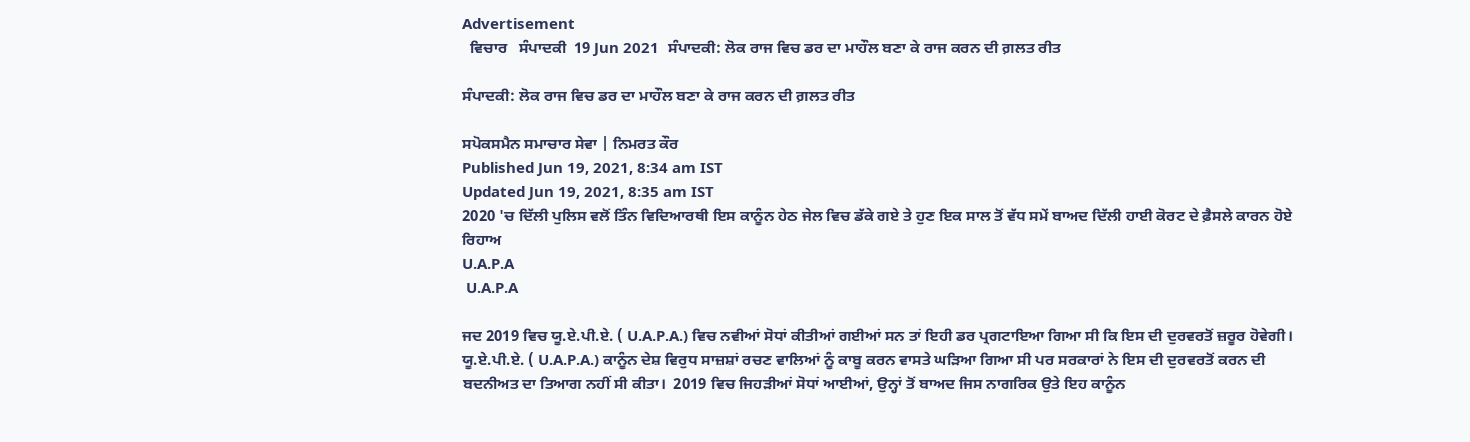Advertisement
  ਵਿਚਾਰ   ਸੰਪਾਦਕੀ  19 Jun 2021  ਸੰਪਾਦਕੀ: ਲੋਕ ਰਾਜ ਵਿਚ ਡਰ ਦਾ ਮਾਹੌਲ ਬਣਾ ਕੇ ਰਾਜ ਕਰਨ ਦੀ ਗ਼ਲਤ ਰੀਤ

ਸੰਪਾਦਕੀ: ਲੋਕ ਰਾਜ ਵਿਚ ਡਰ ਦਾ ਮਾਹੌਲ ਬਣਾ ਕੇ ਰਾਜ ਕਰਨ ਦੀ ਗ਼ਲਤ ਰੀਤ

ਸਪੋਕਸਮੈਨ ਸਮਾਚਾਰ ਸੇਵਾ | ਨਿਮਰਤ ਕੌਰ
Published Jun 19, 2021, 8:34 am IST
Updated Jun 19, 2021, 8:35 am IST
2020 'ਚ ਦਿੱਲੀ ਪੁਲਿਸ ਵਲੋਂ ਤਿੰਨ ਵਿਦਿਆਰਥੀ ਇਸ ਕਾਨੂੰਨ ਹੇਠ ਜੇਲ ਵਿਚ ਡੱਕੇ ਗਏ ਤੇ ਹੁਣ ਇਕ ਸਾਲ ਤੋਂ ਵੱਧ ਸਮੇਂ ਬਾਅਦ ਦਿੱਲੀ ਹਾਈ ਕੋਰਟ ਦੇ ਫ਼ੈਸਲੇ ਕਾਰਨ ਹੋਏ ਰਿਹਾਅ
U.A.P.A
 U.A.P.A

ਜਦ 2019 ਵਿਚ ਯੂ.ਏ.ਪੀ.ਏ. ( U.A.P.A.) ਵਿਚ ਨਵੀਆਂ ਸੋਧਾਂ ਕੀਤੀਆਂ ਗਈਆਂ ਸਨ ਤਾਂ ਇਹੀ ਡਰ ਪ੍ਰਗਟਾਇਆ ਗਿਆ ਸੀ ਕਿ ਇਸ ਦੀ ਦੁਰਵਰਤੋਂ ਜ਼ਰੂਰ ਹੋਵੇਗੀ। ਯੂ.ਏ.ਪੀ.ਏ. ( U.A.P.A.) ਕਾਨੂੰਨ ਦੇਸ਼ ਵਿਰੁਧ ਸਾਜ਼ਸ਼ਾਂ ਰਚਣ ਵਾਲਿਆਂ ਨੂੰ ਕਾਬੂ ਕਰਨ ਵਾਸਤੇ ਘੜਿਆ ਗਿਆ ਸੀ ਪਰ ਸਰਕਾਰਾਂ ਨੇ ਇਸ ਦੀ ਦੁਰਵਰਤੋਂ ਕਰਨ ਦੀ ਬਦਨੀਅਤ ਦਾ ਤਿਆਗ ਨਹੀਂ ਸੀ ਕੀਤਾ।  2019 ਵਿਚ ਜਿਹੜੀਆਂ ਸੋਧਾਂ ਆਈਆਂ, ਉਨ੍ਹਾਂ ਤੋਂ ਬਾਅਦ ਜਿਸ ਨਾਗਰਿਕ ਉਤੇ ਇਹ ਕਾਨੂੰਨ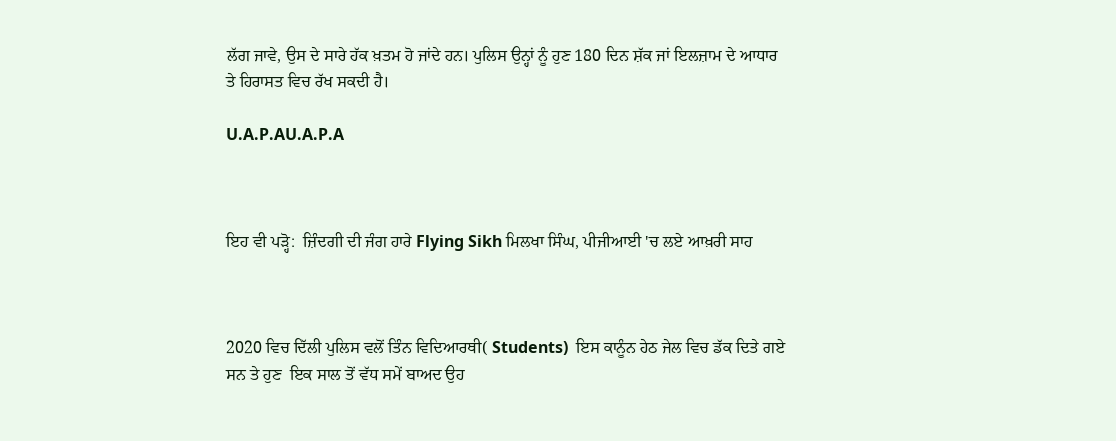ਲੱਗ ਜਾਵੇ, ਉਸ ਦੇ ਸਾਰੇ ਹੱਕ ਖ਼ਤਮ ਹੋ ਜਾਂਦੇ ਹਨ। ਪੁਲਿਸ ਉਨ੍ਹਾਂ ਨੂੰ ਹੁਣ 180 ਦਿਨ ਸ਼ੱਕ ਜਾਂ ਇਲਜ਼ਾਮ ਦੇ ਆਧਾਰ ਤੇ ਹਿਰਾਸਤ ਵਿਚ ਰੱਖ ਸਕਦੀ ਹੈ।

U.A.P.AU.A.P.A



ਇਹ ਵੀ ਪੜ੍ਹੋ:  ਜ਼ਿੰਦਗੀ ਦੀ ਜੰਗ ਹਾਰੇ Flying Sikh ਮਿਲਖਾ ਸਿੰਘ, ਪੀਜੀਆਈ 'ਚ ਲਏ ਆਖ਼ਰੀ ਸਾਹ



2020 ਵਿਚ ਦਿੱਲੀ ਪੁਲਿਸ ਵਲੋਂ ਤਿੰਨ ਵਿਦਿਆਰਥੀ( Students)  ਇਸ ਕਾਨੂੰਨ ਹੇਠ ਜੇਲ ਵਿਚ ਡੱਕ ਦਿਤੇ ਗਏ ਸਨ ਤੇ ਹੁਣ  ਇਕ ਸਾਲ ਤੋਂ ਵੱਧ ਸਮੇਂ ਬਾਅਦ ਉਹ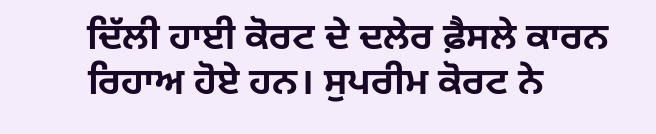ਦਿੱਲੀ ਹਾਈ ਕੋਰਟ ਦੇ ਦਲੇਰ ਫ਼ੈਸਲੇ ਕਾਰਨ ਰਿਹਾਅ ਹੋਏ ਹਨ। ਸੁਪਰੀਮ ਕੋਰਟ ਨੇ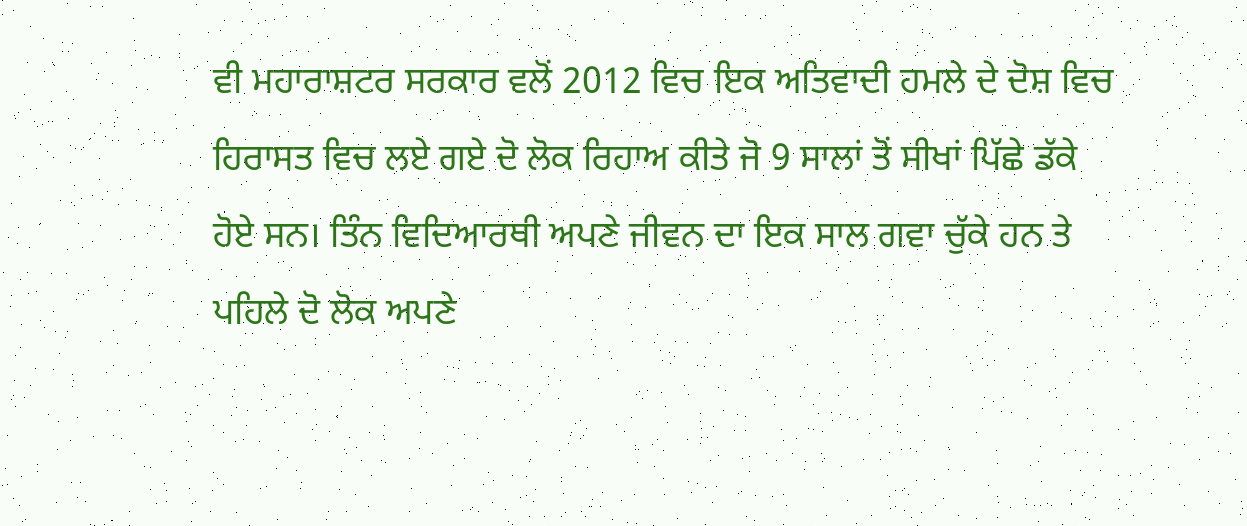ਵੀ ਮਹਾਰਾਸ਼ਟਰ ਸਰਕਾਰ ਵਲੋਂ 2012 ਵਿਚ ਇਕ ਅਤਿਵਾਦੀ ਹਮਲੇ ਦੇ ਦੋਸ਼ ਵਿਚ ਹਿਰਾਸਤ ਵਿਚ ਲਏ ਗਏ ਦੋ ਲੋਕ ਰਿਹਾਅ ਕੀਤੇ ਜੋ 9 ਸਾਲਾਂ ਤੋਂ ਸੀਖਾਂ ਪਿੱਛੇ ਡੱਕੇ ਹੋਏ ਸਨ। ਤਿੰਨ ਵਿਦਿਆਰਥੀ ਅਪਣੇ ਜੀਵਨ ਦਾ ਇਕ ਸਾਲ ਗਵਾ ਚੁੱਕੇ ਹਨ ਤੇ ਪਹਿਲੇ ਦੋ ਲੋਕ ਅਪਣੇ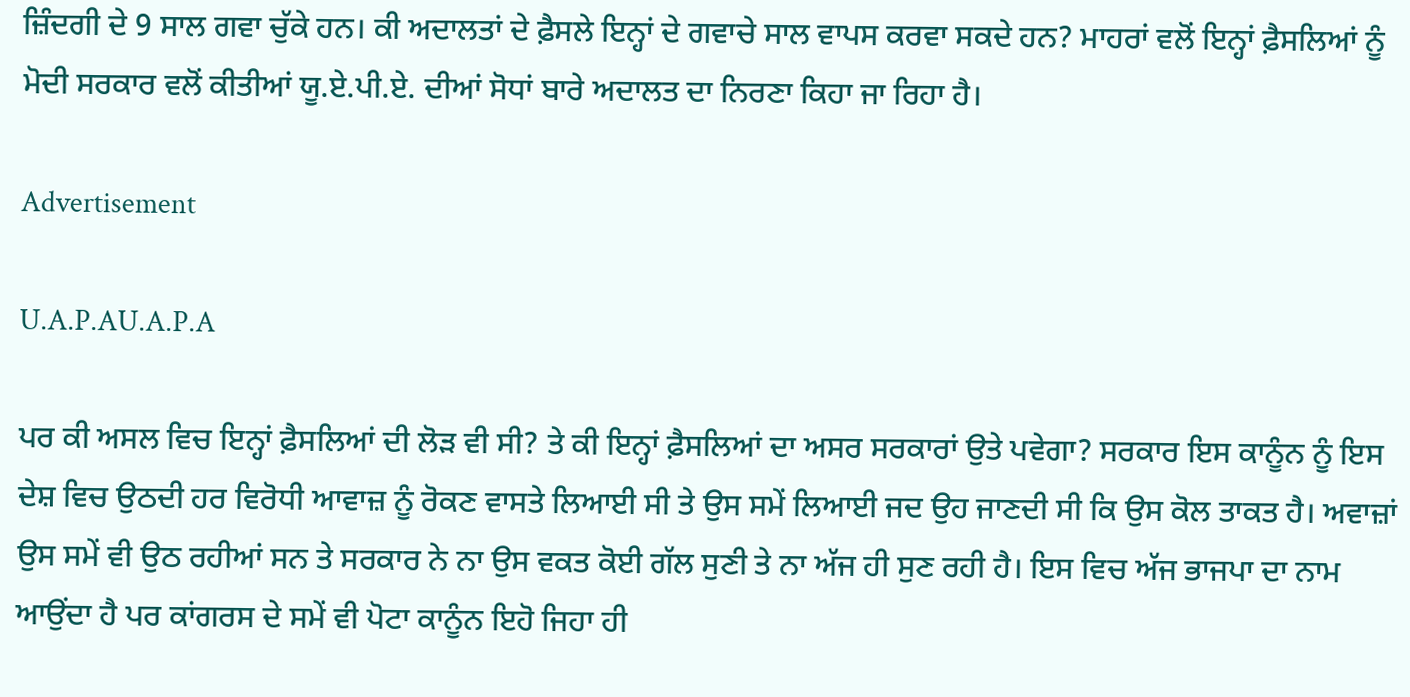ਜ਼ਿੰਦਗੀ ਦੇ 9 ਸਾਲ ਗਵਾ ਚੁੱਕੇ ਹਨ। ਕੀ ਅਦਾਲਤਾਂ ਦੇ ਫ਼ੈਸਲੇ ਇਨ੍ਹਾਂ ਦੇ ਗਵਾਚੇ ਸਾਲ ਵਾਪਸ ਕਰਵਾ ਸਕਦੇ ਹਨ? ਮਾਹਰਾਂ ਵਲੋਂ ਇਨ੍ਹਾਂ ਫ਼ੈਸਲਿਆਂ ਨੂੰ ਮੋਦੀ ਸਰਕਾਰ ਵਲੋਂ ਕੀਤੀਆਂ ਯੂ.ਏ.ਪੀ.ਏ. ਦੀਆਂ ਸੋਧਾਂ ਬਾਰੇ ਅਦਾਲਤ ਦਾ ਨਿਰਣਾ ਕਿਹਾ ਜਾ ਰਿਹਾ ਹੈ।

Advertisement

U.A.P.AU.A.P.A

ਪਰ ਕੀ ਅਸਲ ਵਿਚ ਇਨ੍ਹਾਂ ਫ਼ੈਸਲਿਆਂ ਦੀ ਲੋੜ ਵੀ ਸੀ? ਤੇ ਕੀ ਇਨ੍ਹਾਂ ਫ਼ੈਸਲਿਆਂ ਦਾ ਅਸਰ ਸਰਕਾਰਾਂ ਉਤੇ ਪਵੇਗਾ? ਸਰਕਾਰ ਇਸ ਕਾਨੂੰਨ ਨੂੰ ਇਸ ਦੇਸ਼ ਵਿਚ ਉਠਦੀ ਹਰ ਵਿਰੋਧੀ ਆਵਾਜ਼ ਨੂੰ ਰੋਕਣ ਵਾਸਤੇ ਲਿਆਈ ਸੀ ਤੇ ਉਸ ਸਮੇਂ ਲਿਆਈ ਜਦ ਉਹ ਜਾਣਦੀ ਸੀ ਕਿ ਉਸ ਕੋਲ ਤਾਕਤ ਹੈ। ਅਵਾਜ਼ਾਂ ਉਸ ਸਮੇਂ ਵੀ ਉਠ ਰਹੀਆਂ ਸਨ ਤੇ ਸਰਕਾਰ ਨੇ ਨਾ ਉਸ ਵਕਤ ਕੋਈ ਗੱਲ ਸੁਣੀ ਤੇ ਨਾ ਅੱਜ ਹੀ ਸੁਣ ਰਹੀ ਹੈ। ਇਸ ਵਿਚ ਅੱਜ ਭਾਜਪਾ ਦਾ ਨਾਮ ਆਉਂਦਾ ਹੈ ਪਰ ਕਾਂਗਰਸ ਦੇ ਸਮੇਂ ਵੀ ਪੋਟਾ ਕਾਨੂੰਨ ਇਹੋ ਜਿਹਾ ਹੀ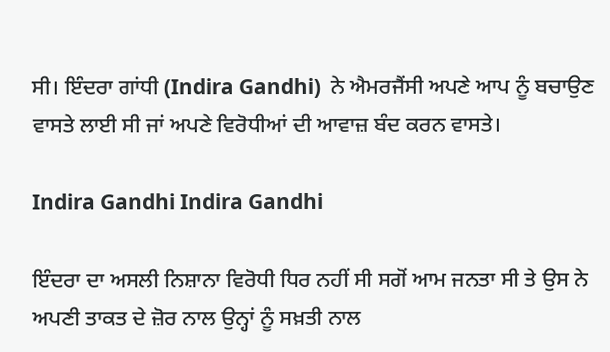ਸੀ। ਇੰਦਰਾ ਗਾਂਧੀ (Indira Gandhi)  ਨੇ ਐਮਰਜੈਂਸੀ ਅਪਣੇ ਆਪ ਨੂੰ ਬਚਾਉਣ ਵਾਸਤੇ ਲਾਈ ਸੀ ਜਾਂ ਅਪਣੇ ਵਿਰੋਧੀਆਂ ਦੀ ਆਵਾਜ਼ ਬੰਦ ਕਰਨ ਵਾਸਤੇ।

Indira Gandhi Indira Gandhi

ਇੰਦਰਾ ਦਾ ਅਸਲੀ ਨਿਸ਼ਾਨਾ ਵਿਰੋਧੀ ਧਿਰ ਨਹੀਂ ਸੀ ਸਗੋਂ ਆਮ ਜਨਤਾ ਸੀ ਤੇ ਉਸ ਨੇ ਅਪਣੀ ਤਾਕਤ ਦੇ ਜ਼ੋਰ ਨਾਲ ਉਨ੍ਹਾਂ ਨੂੰ ਸਖ਼ਤੀ ਨਾਲ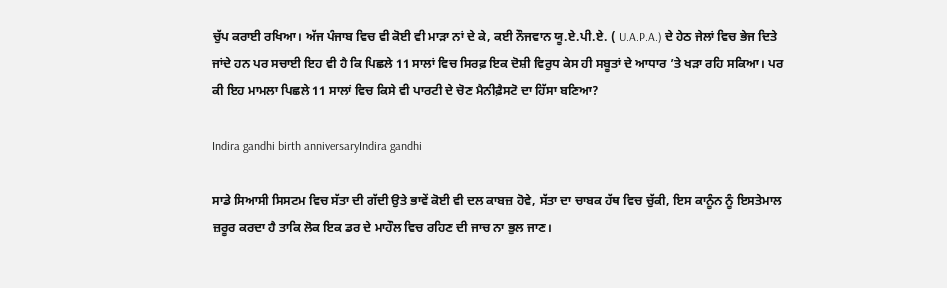ਚੁੱਪ ਕਰਾਈ ਰਖਿਆ। ਅੱਜ ਪੰਜਾਬ ਵਿਚ ਵੀ ਕੋਈ ਵੀ ਮਾੜਾ ਨਾਂ ਦੇ ਕੇ, ਕਈ ਨੌਜਵਾਨ ਯੂ.ਏ.ਪੀ.ਏ. ( U.A.P.A.) ਦੇ ਹੇਠ ਜੇਲਾਂ ਵਿਚ ਭੇਜ ਦਿਤੇ ਜਾਂਦੇ ਹਨ ਪਰ ਸਚਾਈ ਇਹ ਵੀ ਹੈ ਕਿ ਪਿਛਲੇ 11 ਸਾਲਾਂ ਵਿਚ ਸਿਰਫ਼ ਇਕ ਦੋਸ਼ੀ ਵਿਰੁਧ ਕੇਸ ਹੀ ਸਬੂਤਾਂ ਦੇ ਆਧਾਰ ’ਤੇ ਖੜਾ ਰਹਿ ਸਕਿਆ। ਪਰ ਕੀ ਇਹ ਮਾਮਲਾ ਪਿਛਲੇ 11 ਸਾਲਾਂ ਵਿਚ ਕਿਸੇ ਵੀ ਪਾਰਟੀ ਦੇ ਚੋਣ ਮੈਨੀਫ਼ੈਸਟੋ ਦਾ ਹਿੱਸਾ ਬਣਿਆ?

Indira gandhi birth anniversaryIndira gandhi

ਸਾਡੇ ਸਿਆਸੀ ਸਿਸਟਮ ਵਿਚ ਸੱਤਾ ਦੀ ਗੱਦੀ ਉਤੇ ਭਾਵੇਂ ਕੋਈ ਵੀ ਦਲ ਕਾਬਜ਼ ਹੋਵੇ, ਸੱਤਾ ਦਾ ਚਾਬਕ ਹੱਥ ਵਿਚ ਚੁੱਕੀ, ਇਸ ਕਾਨੂੰਨ ਨੂੰ ਇਸਤੇਮਾਲ ਜ਼ਰੂਰ ਕਰਦਾ ਹੈ ਤਾਕਿ ਲੋਕ ਇਕ ਡਰ ਦੇ ਮਾਹੌਲ ਵਿਚ ਰਹਿਣ ਦੀ ਜਾਚ ਨਾ ਭੁਲ ਜਾਣ।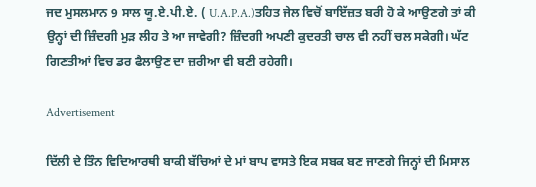ਜਦ ਮੁਸਲਮਾਨ 9 ਸਾਲ ਯੂ.ਏ.ਪੀ.ਏ. ( U.A.P.A.)ਤਹਿਤ ਜੇਲ ਵਿਚੋਂ ਬਾਇੱਜ਼ਤ ਬਰੀ ਹੋ ਕੇ ਆਉਣਗੇ ਤਾਂ ਕੀ ਉਨ੍ਹਾਂ ਦੀ ਜ਼ਿੰਦਗੀ ਮੁੜ ਲੀਹ ਤੇ ਆ ਜਾਵੇਗੀ? ਜ਼ਿੰਦਗੀ ਅਪਣੀ ਕੁਦਰਤੀ ਚਾਲ ਵੀ ਨਹੀਂ ਚਲ ਸਕੇਗੀ। ਘੱਟ ਗਿਣਤੀਆਂ ਵਿਚ ਡਰ ਫੈਲਾਉਣ ਦਾ ਜ਼ਰੀਆ ਵੀ ਬਣੀ ਰਹੇਗੀ।

Advertisement

ਦਿੱਲੀ ਦੇ ਤਿੰਨ ਵਿਦਿਆਰਥੀ ਬਾਕੀ ਬੱਚਿਆਂ ਦੇ ਮਾਂ ਬਾਪ ਵਾਸਤੇ ਇਕ ਸਬਕ ਬਣ ਜਾਣਗੇ ਜਿਨ੍ਹਾਂ ਦੀ ਮਿਸਾਲ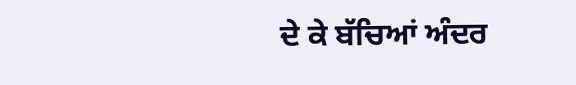ਦੇ ਕੇ ਬੱਚਿਆਂ ਅੰਦਰ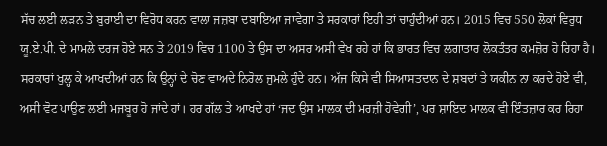ਸੱਚ ਲਈ ਲੜਨ ਤੇ ਬੁਰਾਈ ਦਾ ਵਿਰੋਧ ਕਰਨ ਵਾਲਾ ਜਜ਼ਬਾ ਦਬਾਇਆ ਜਾਵੇਗਾ ਤੇ ਸਰਕਾਰਾਂ ਇਹੀ ਤਾਂ ਚਾਹੁੰਦੀਆਂ ਹਨ। 2015 ਵਿਚ 550 ਲੋਕਾਂ ਵਿਰੁਧ ਯੂ.ਏ.ਪੀ. ਦੇ ਮਾਮਲੇ ਦਰਜ ਹੋਏ ਸਨ ਤੇ 2019 ਵਿਚ 1100 ਤੇ ਉਸ ਦਾ ਅਸਰ ਅਸੀ ਵੇਖ ਰਹੇ ਹਾਂ ਕਿ ਭਾਰਤ ਵਿਚ ਲਗਾਤਾਰ ਲੋਕਤੰਤਰ ਕਮਜ਼ੋਰ ਹੋ ਰਿਹਾ ਹੈ। ਸਰਕਾਰਾਂ ਖੁਲ੍ਹ ਕੇ ਆਖਦੀਆਂ ਹਨ ਕਿ ਉਨ੍ਹਾਂ ਦੇ ਚੋਣ ਵਾਅਦੇ ਨਿਰੋਲ ਜੁਮਲੇ ਹੁੰਦੇ ਹਨ। ਅੱਜ ਕਿਸੇ ਵੀ ਸਿਆਸਤਦਾਨ ਦੇ ਸ਼ਬਦਾਂ ਤੇ ਯਕੀਨ ਨਾ ਕਰਦੇ ਹੋਏ ਵੀ, ਅਸੀ ਵੋਟ ਪਾਉਣ ਲਈ ਮਜਬੂਰ ਹੋ ਜਾਂਦੇ ਹਾਂ। ਹਰ ਗੱਲ ਤੇ ਆਖਦੇ ਹਾਂ ‘ਜਦ ਉਸ ਮਾਲਕ ਦੀ ਮਰਜ਼ੀ ਹੋਵੇਗੀ’, ਪਰ ਸ਼ਾਇਦ ਮਾਲਕ ਵੀ ਇੰਤਜ਼ਾਰ ਕਰ ਰਿਹਾ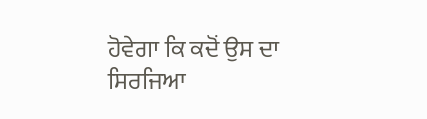ਹੋਵੇਗਾ ਕਿ ਕਦੋਂ ਉਸ ਦਾ ਸਿਰਜਿਆ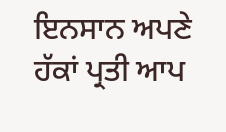ਇਨਸਾਨ ਅਪਣੇ ਹੱਕਾਂ ਪ੍ਰਤੀ ਆਪ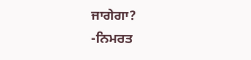ਜਾਗੇਗਾ?
-ਨਿਮਰਤ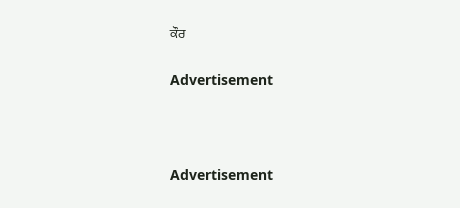ਕੌਰ

Advertisement



Advertisement